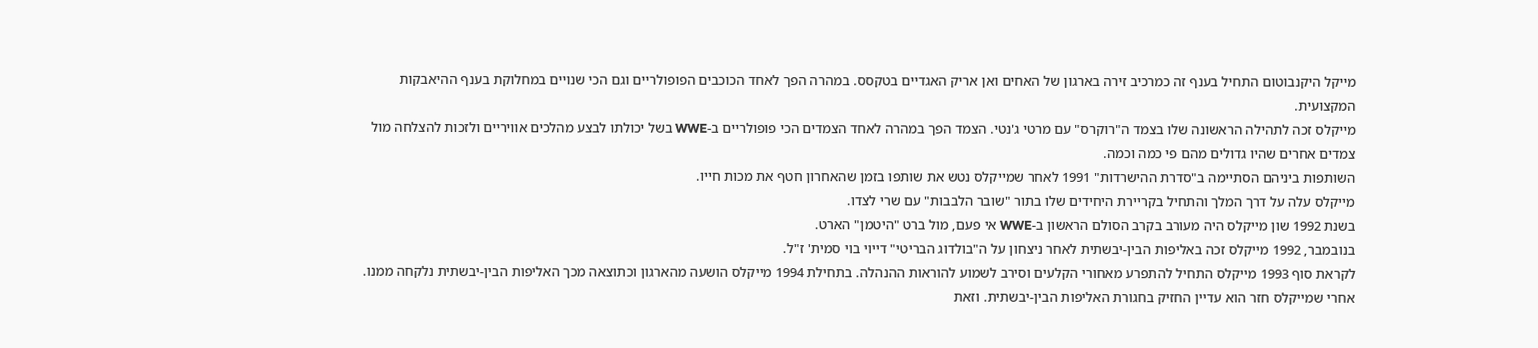מייקל היקנבוטום התחיל בענף זה כמרכיב זירה בארגון של האחים ואן אריק האגדיים בטקסס. במהרה הפך לאחד הכוכבים הפופולריים וגם הכי שנויים במחלוקת בענף ההיאבקות המקצועית.
מייקלס זכה לתהילה הראשונה שלו בצמד ה"רוקרס" עם מרטי ג'נטי. הצמד הפך במהרה לאחד הצמדים הכי פופולריים ב-WWE בשל יכולתו לבצע מהלכים אוויריים ולזכות להצלחה מול צמדים אחרים שהיו גדולים מהם פי כמה וכמה.
השותפות ביניהם הסתיימה ב"סדרת ההישרדות" 1991 לאחר שמייקלס נטש את שותפו בזמן שהאחרון חטף את מכות חייו.
מייקלס עלה על דרך המלך והתחיל בקריירת היחידים שלו בתור "שובר הלבבות" עם שרי לצדו.
בשנת 1992 שון מייקלס היה מעורב בקרב הסולם הראשון ב-WWE אי פעם, מול ברט "היטמן" הארט.
בנובמבר, 1992 מייקלס זכה באליפות הבין-יבשתית לאחר ניצחון על ה"בולדוג הבריטי" דייוי בוי סמית' ז"ל.
לקראת סוף 1993 מייקלס התחיל להתפרע מאחורי הקלעים וסירב לשמוע להוראות ההנהלה. בתחילת 1994 מייקלס הושעה מהארגון וכתוצאה מכך האליפות הבין-יבשתית נלקחה ממנו.
אחרי שמייקלס חזר הוא עדיין החזיק בחגורת האליפות הבין-יבשתית. וזאת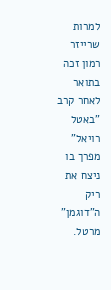למרות שרייזר רמון זכה בתואר לאחר קרב "באטל רויאל" מפרך בו ניצח את ריק ה"דוגמן" מרטל.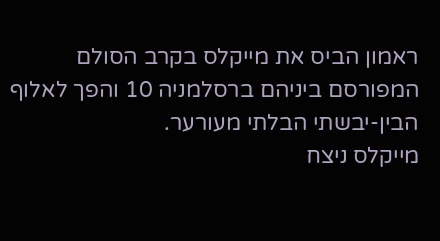ראמון הביס את מייקלס בקרב הסולם המפורסם ביניהם ברסלמניה 10 והפך לאלוף הבין-יבשתי הבלתי מעורער.
מייקלס ניצח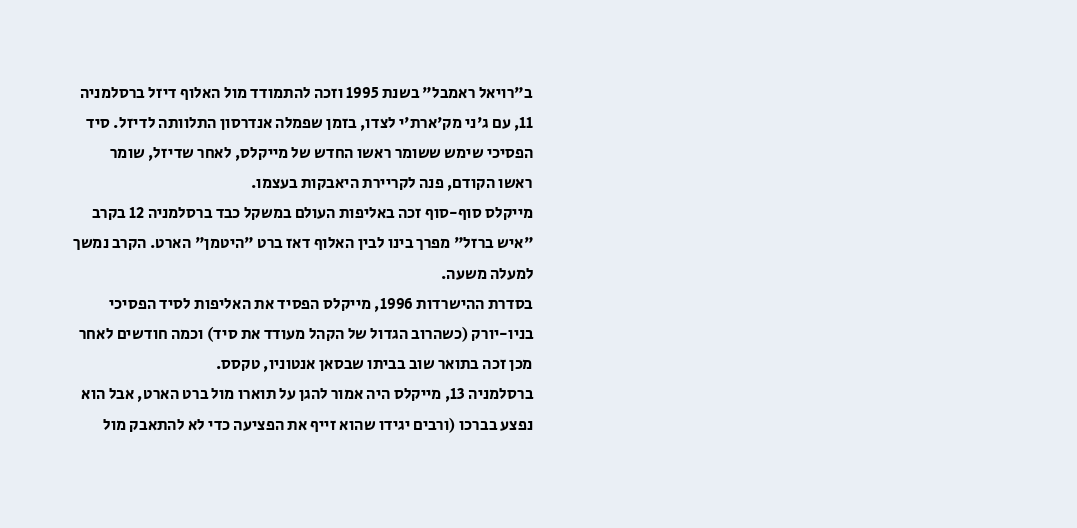ב"רויאל ראמבל" בשנת 1995 וזכה להתמודד מול האלוף דיזל ברסלמניה 11, עם ג'ני מק'ארת'י לצדו, בזמן שפמלה אנדרסון התלוותה לדיזל. סיד הפסיכי שימש ששומר ראשו החדש של מייקלס, לאחר שדיזל, שומר ראשו הקודם, פנה לקריירת היאבקות בעצמו.
מייקלס סוף-סוף זכה באליפות העולם במשקל כבד ברסלמניה 12 בקרב "איש ברזל" מפרך בינו לבין האלוף דאז ברט "היטמן" הארט. הקרב נמשך למעלה משעה.
בסדרת ההישרדות 1996, מייקלס הפסיד את האליפות לסיד הפסיכי בניו-יורק (כשהרוב הגדול של הקהל מעודד את סיד) וכמה חודשים לאחר מכן זכה בתואר שוב בביתו שבסאן אנטוניו, טקסס.
ברסלמניה 13, מייקלס היה אמור להגן על תוארו מול ברט הארט, אבל הוא נפצע בברכו (ורבים יגידו שהוא זייף את הפציעה כדי לא להתאבק מול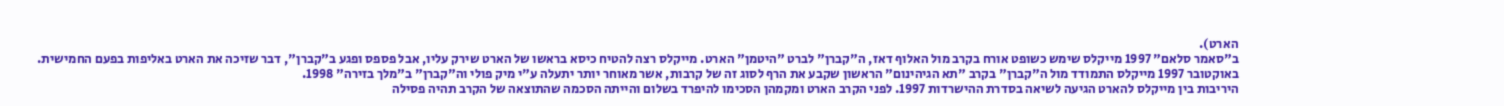הארט).
ב"סאמר סלאם" 1997 מייקלס שימש כשופט אורח בקרב מול האלוף דאז, ה"קברן" לברט "היטמן" הארט. מייקלס רצה להטיח כיסא בראשו של הארט שירק עליו, אבל פספס ופגע ב"קברן", דבר שזיכה את הארט באליפות בפעם החמישית.
באוקטובר 1997 מייקלס התמודד מול ה"קברן" בקרב "תא הגיהינום" הראשון שקבע את הרף לסוג זה של קרבות, אשר מאוחר יותר יתעלה ע"י מיק פולי וה"קברן" ב"מלך בזירה" 1998.
היריבות בין מייקלס להארט הגיעה לשיאה בסדרת ההישרדות 1997. לפני הקרב הארט ומקמהן הסכימו להיפרד בשלום והייתה הסכמה שהתוצאה של הקרב תהיה פסילה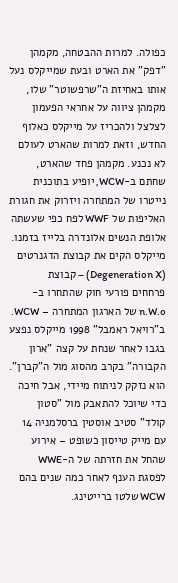כפולה. למרות ההבטחה, מקמהן "דפק" את הארט ובעת שמייקלס נעל אותו באחיזת ה"שרפשוטר" שלו, מקמהן ציווה על אחראי הפעמון לצלצל ולהכריז על מייקלס כאלוף החדש, וזאת למרות שהארט לעולם לא נכנע. מקמהן פחד שהארט, שחתם ב-WCW, יופיע בתוכנית נייטרו של המתחרה ויזרוק את חגורת האליפות של WWF לפח כפי שעשתה אלופת הנשים אלונדרה בלייז בזמנו.
מייקלס הקים את קבוצת הדגנרטים (Degeneration X) – קבוצת פרחחים פורעי חוק שהתחרו ב-n.W.o של הארגון המתחרה – WCW.
ב"רויאל ראמבל" 1998 מייקלס נפצע בגבו לאחר שנחת על קצה "ארון הקבורה" בקרב מהסוג מול ה"קברן". הוא נזקק לניתוח מיידי, אבל חיכה כדי שיוכל להתאבק מול "סטון קולד" סטיב אוסטין ברסלמניה 14 עם מייק טייסון כשופט – אירוע שהחל את חזרתה של ה-WWE לפסגת הענף לאחר כמה שנים בהם WCW שלטו ברייטינג.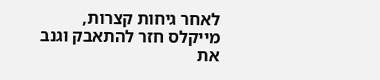לאחר גיחות קצרות, מייקלס חזר להתאבק וגנב את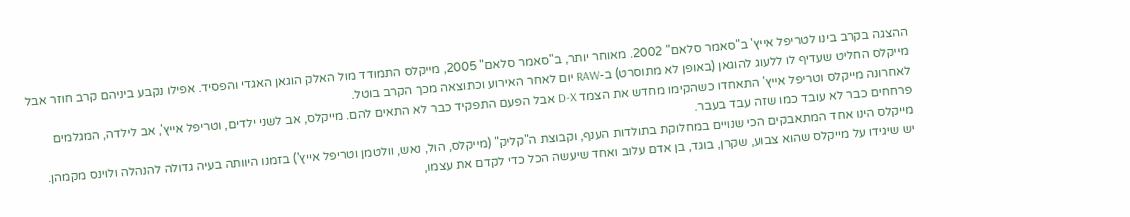ההצגה בקרב בינו לטריפל אייץ' ב"סאמר סלאם" 2002. מאוחר יותר, ב"סאמר סלאם" 2005, מייקלס התמודד מול האלק הוגאן האגדי והפסיד. אפילו נקבע ביניהם קרב חוזר אבל מייקלס החליט שעדיף לו ללעוג להוגאן (באופן לא מתוסרט) ב-RAW יום לאחר האירוע וכתוצאה מכך הקרב בוטל.
לאחרונה מייקלס וטריפל אייץ' התאחדו כשהקימו מחדש את הצמד D-X אבל הפעם התפקיד כבר לא התאים להם. מייקלס, אב לשני ילדים, וטריפל אייץ', אב לילדה, המגלמים פרחחים כבר לא עובד כמו שזה עבד בעבר.
מייקלס הינו אחד המתאבקים הכי שנויים במחלוקת בתולדות הענף, וקבוצת ה"קליק" (מייקלס, הול, נאש, וולטמן וטריפל אייץ') בזמנו היוותה בעיה גדולה להנהלה ולוינס מקמהן.
יש שיגידו על מייקלס שהוא צבוע, שקרן, בוגד, בן אדם עלוב ואחד שיעשה הכל כדי לקדם את עצמו,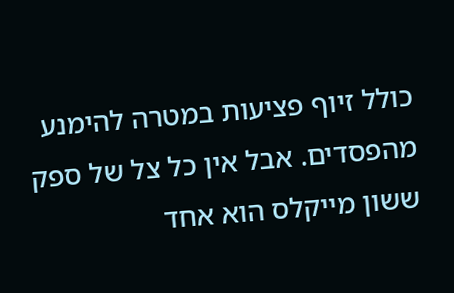כולל זיוף פציעות במטרה להימנע מהפסדים. אבל אין כל צל של ספק ששון מייקלס הוא אחד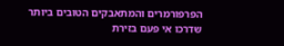הפרפורמרים והמתאבקים הטובים ביותר שדרכו אי פעם בזירת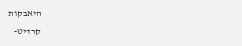היאבקות
קרדיט-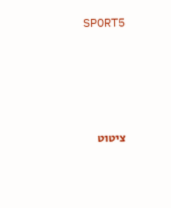SPORT5





ציטוט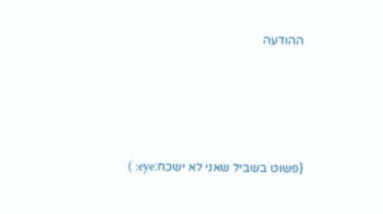ההודעה







(פשוט בשביל שאני לא ישכח:eye: )